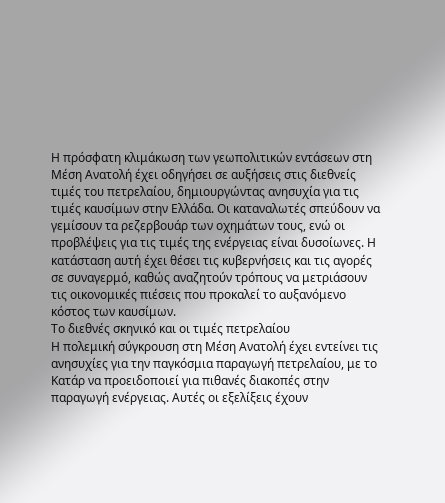Η πρόσφατη κλιμάκωση των γεωπολιτικών εντάσεων στη Μέση Ανατολή έχει οδηγήσει σε αυξήσεις στις διεθνείς τιμές του πετρελαίου, δημιουργώντας ανησυχία για τις τιμές καυσίμων στην Ελλάδα. Οι καταναλωτές σπεύδουν να γεμίσουν τα ρεζερβουάρ των οχημάτων τους, ενώ οι προβλέψεις για τις τιμές της ενέργειας είναι δυσοίωνες. Η κατάσταση αυτή έχει θέσει τις κυβερνήσεις και τις αγορές σε συναγερμό, καθώς αναζητούν τρόπους να μετριάσουν τις οικονομικές πιέσεις που προκαλεί το αυξανόμενο κόστος των καυσίμων.
Το διεθνές σκηνικό και οι τιμές πετρελαίου
Η πολεμική σύγκρουση στη Μέση Ανατολή έχει εντείνει τις ανησυχίες για την παγκόσμια παραγωγή πετρελαίου, με το Κατάρ να προειδοποιεί για πιθανές διακοπές στην παραγωγή ενέργειας. Αυτές οι εξελίξεις έχουν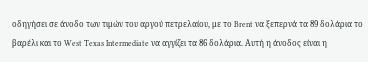οδηγήσει σε άνοδο των τιμών του αργού πετρελαίου, με το Brent να ξεπερνά τα 89 δολάρια το βαρέλι και το West Texas Intermediate να αγγίζει τα 86 δολάρια. Αυτή η άνοδος είναι η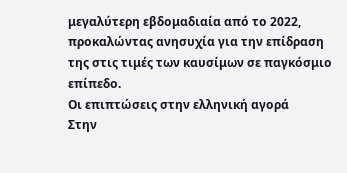μεγαλύτερη εβδομαδιαία από το 2022, προκαλώντας ανησυχία για την επίδραση της στις τιμές των καυσίμων σε παγκόσμιο επίπεδο.
Οι επιπτώσεις στην ελληνική αγορά
Στην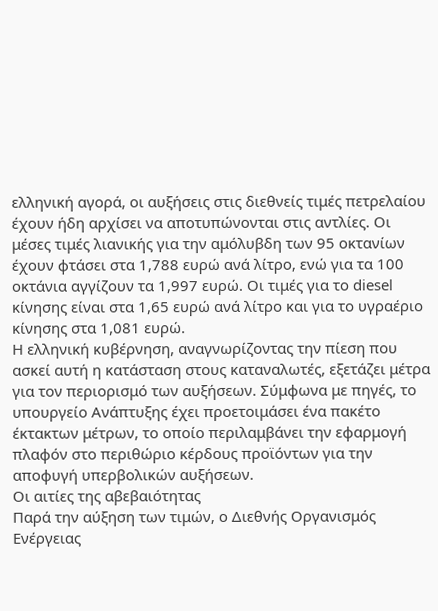ελληνική αγορά, οι αυξήσεις στις διεθνείς τιμές πετρελαίου έχουν ήδη αρχίσει να αποτυπώνονται στις αντλίες. Οι μέσες τιμές λιανικής για την αμόλυβδη των 95 οκτανίων έχουν φτάσει στα 1,788 ευρώ ανά λίτρο, ενώ για τα 100 οκτάνια αγγίζουν τα 1,997 ευρώ. Οι τιμές για το diesel κίνησης είναι στα 1,65 ευρώ ανά λίτρο και για το υγραέριο κίνησης στα 1,081 ευρώ.
Η ελληνική κυβέρνηση, αναγνωρίζοντας την πίεση που ασκεί αυτή η κατάσταση στους καταναλωτές, εξετάζει μέτρα για τον περιορισμό των αυξήσεων. Σύμφωνα με πηγές, το υπουργείο Ανάπτυξης έχει προετοιμάσει ένα πακέτο έκτακτων μέτρων, το οποίο περιλαμβάνει την εφαρμογή πλαφόν στο περιθώριο κέρδους προϊόντων για την αποφυγή υπερβολικών αυξήσεων.
Οι αιτίες της αβεβαιότητας
Παρά την αύξηση των τιμών, ο Διεθνής Οργανισμός Ενέργειας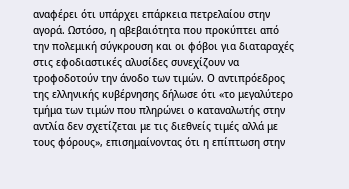αναφέρει ότι υπάρχει επάρκεια πετρελαίου στην αγορά. Ωστόσο, η αβεβαιότητα που προκύπτει από την πολεμική σύγκρουση και οι φόβοι για διαταραχές στις εφοδιαστικές αλυσίδες συνεχίζουν να τροφοδοτούν την άνοδο των τιμών. Ο αντιπρόεδρος της ελληνικής κυβέρνησης δήλωσε ότι «το μεγαλύτερο τμήμα των τιμών που πληρώνει ο καταναλωτής στην αντλία δεν σχετίζεται με τις διεθνείς τιμές αλλά με τους φόρους», επισημαίνοντας ότι η επίπτωση στην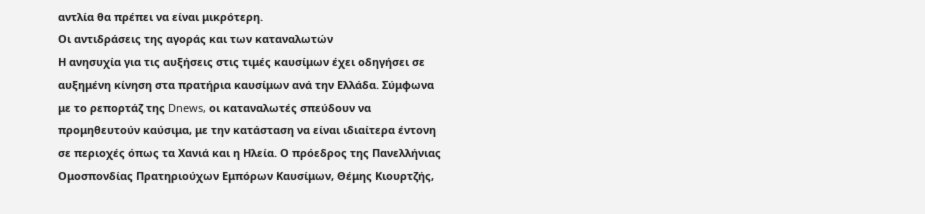αντλία θα πρέπει να είναι μικρότερη.
Οι αντιδράσεις της αγοράς και των καταναλωτών
Η ανησυχία για τις αυξήσεις στις τιμές καυσίμων έχει οδηγήσει σε αυξημένη κίνηση στα πρατήρια καυσίμων ανά την Ελλάδα. Σύμφωνα με το ρεπορτάζ της Dnews, οι καταναλωτές σπεύδουν να προμηθευτούν καύσιμα, με την κατάσταση να είναι ιδιαίτερα έντονη σε περιοχές όπως τα Χανιά και η Ηλεία. Ο πρόεδρος της Πανελλήνιας Ομοσπονδίας Πρατηριούχων Εμπόρων Καυσίμων, Θέμης Κιουρτζής,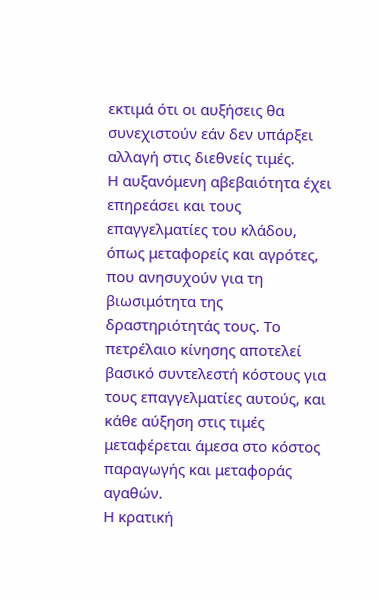εκτιμά ότι οι αυξήσεις θα συνεχιστούν εάν δεν υπάρξει αλλαγή στις διεθνείς τιμές.
Η αυξανόμενη αβεβαιότητα έχει επηρεάσει και τους επαγγελματίες του κλάδου, όπως μεταφορείς και αγρότες, που ανησυχούν για τη βιωσιμότητα της δραστηριότητάς τους. Το πετρέλαιο κίνησης αποτελεί βασικό συντελεστή κόστους για τους επαγγελματίες αυτούς, και κάθε αύξηση στις τιμές μεταφέρεται άμεσα στο κόστος παραγωγής και μεταφοράς αγαθών.
Η κρατική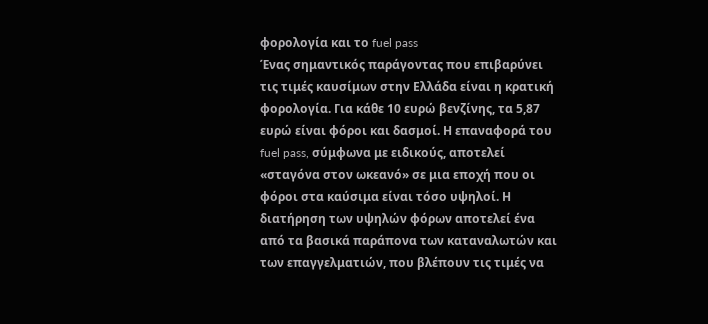φορολογία και το fuel pass
Ένας σημαντικός παράγοντας που επιβαρύνει τις τιμές καυσίμων στην Ελλάδα είναι η κρατική φορολογία. Για κάθε 10 ευρώ βενζίνης, τα 5,87 ευρώ είναι φόροι και δασμοί. Η επαναφορά του fuel pass, σύμφωνα με ειδικούς, αποτελεί «σταγόνα στον ωκεανό» σε μια εποχή που οι φόροι στα καύσιμα είναι τόσο υψηλοί. Η διατήρηση των υψηλών φόρων αποτελεί ένα από τα βασικά παράπονα των καταναλωτών και των επαγγελματιών, που βλέπουν τις τιμές να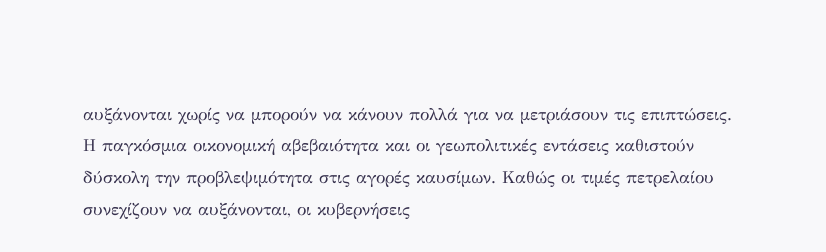αυξάνονται χωρίς να μπορούν να κάνουν πολλά για να μετριάσουν τις επιπτώσεις.
Η παγκόσμια οικονομική αβεβαιότητα και οι γεωπολιτικές εντάσεις καθιστούν δύσκολη την προβλεψιμότητα στις αγορές καυσίμων. Καθώς οι τιμές πετρελαίου συνεχίζουν να αυξάνονται, οι κυβερνήσεις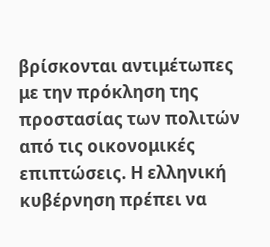βρίσκονται αντιμέτωπες με την πρόκληση της προστασίας των πολιτών από τις οικονομικές επιπτώσεις. Η ελληνική κυβέρνηση πρέπει να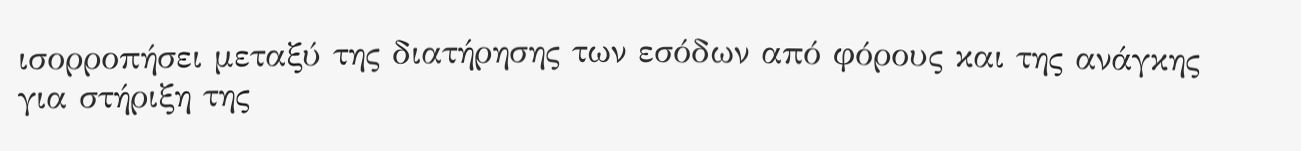ισορροπήσει μεταξύ της διατήρησης των εσόδων από φόρους και της ανάγκης για στήριξη της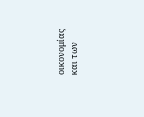οικονομίας και των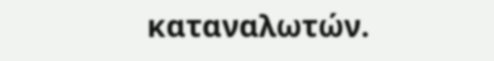καταναλωτών.